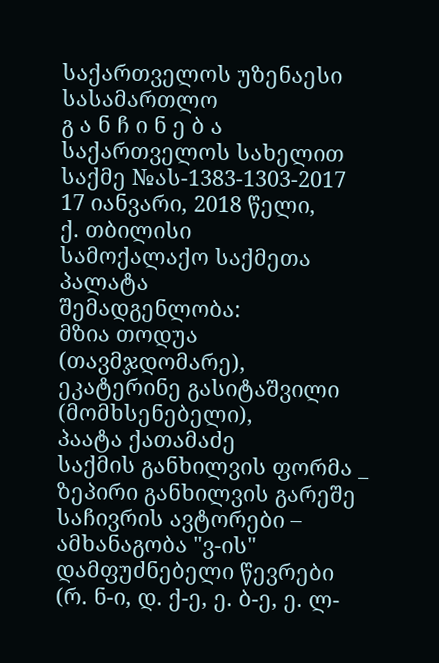საქართველოს უზენაესი სასამართლო
გ ა ნ ჩ ი ნ ე ბ ა
საქართველოს სახელით
საქმე №ას-1383-1303-2017 17 იანვარი, 2018 წელი,
ქ. თბილისი
სამოქალაქო საქმეთა პალატა
შემადგენლობა:
მზია თოდუა (თავმჯდომარე),
ეკატერინე გასიტაშვილი (მომხსენებელი),
პაატა ქათამაძე
საქმის განხილვის ფორმა _ ზეპირი განხილვის გარეშე
საჩივრის ავტორები – ამხანაგობა "ვ-ის" დამფუძნებელი წევრები (რ. ნ-ი, დ. ქ-ე, ე. ბ-ე, ე. ლ-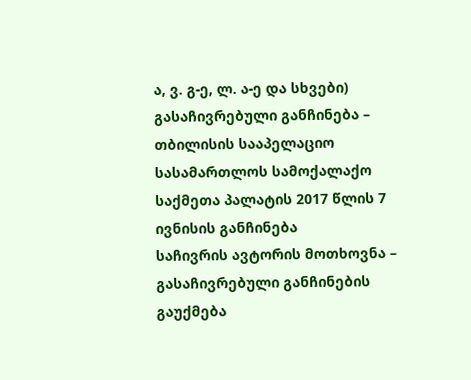ა, ვ. გ-ე, ლ. ა-ე და სხვები)
გასაჩივრებული განჩინება – თბილისის სააპელაციო სასამართლოს სამოქალაქო საქმეთა პალატის 2017 წლის 7 ივნისის განჩინება
საჩივრის ავტორის მოთხოვნა – გასაჩივრებული განჩინების გაუქმება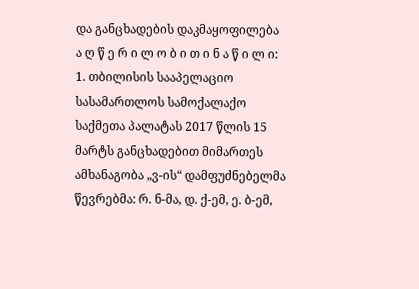და განცხადების დაკმაყოფილება
ა ღ წ ე რ ი ლ ო ბ ი თ ი ნ ა წ ი ლ ი:
1. თბილისის სააპელაციო სასამართლოს სამოქალაქო საქმეთა პალატას 2017 წლის 15 მარტს განცხადებით მიმართეს ამხანაგობა „ვ-ის“ დამფუძნებელმა წევრებმა: რ. ნ-მა, დ. ქ-ემ, ე. ბ-ემ,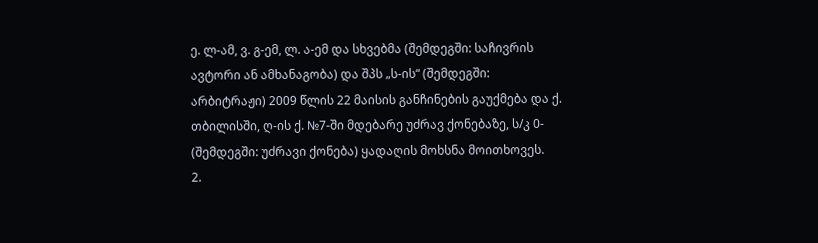ე. ლ-ამ, ვ. გ-ემ, ლ. ა-ემ და სხვებმა (შემდეგში: საჩივრის ავტორი ან ამხანაგობა) და შპს „ს-ის“ (შემდეგში: არბიტრაჟი) 2009 წლის 22 მაისის განჩინების გაუქმება და ქ. თბილისში, ღ-ის ქ. №7-ში მდებარე უძრავ ქონებაზე, ს/კ 0- (შემდეგში: უძრავი ქონება) ყადაღის მოხსნა მოითხოვეს.
2.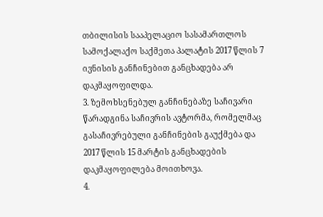თბილისის სააპელაციო სასამართლოს სამოქალაქო საქმეთა პალატის 2017 წლის 7 ივნისის განჩინებით განცხადება არ დაკმაყოფილდა.
3. ზემოხსენებულ განჩინებაზე საჩივარი წარადგინა საჩივრის ავტორმა, რომელმაც გასაჩივრებული განჩინების გაუქმება და 2017 წლის 15 მარტის განცხადების დაკმაყოფილება მოითხოვა.
4.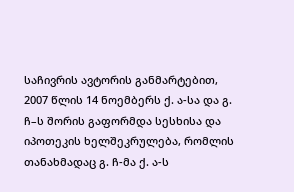საჩივრის ავტორის განმარტებით, 2007 წლის 14 ნოემბერს ქ. ა-სა და გ. ჩ–ს შორის გაფორმდა სესხისა და იპოთეკის ხელშეკრულება, რომლის თანახმადაც გ. ჩ-მა ქ. ა-ს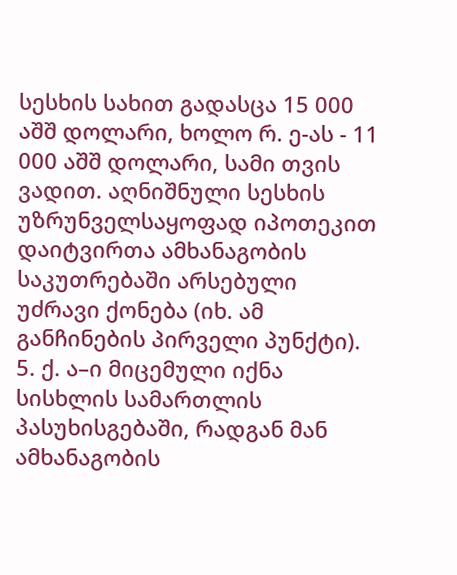სესხის სახით გადასცა 15 000 აშშ დოლარი, ხოლო რ. ე-ას - 11 000 აშშ დოლარი, სამი თვის ვადით. აღნიშნული სესხის უზრუნველსაყოფად იპოთეკით დაიტვირთა ამხანაგობის საკუთრებაში არსებული უძრავი ქონება (იხ. ამ განჩინების პირველი პუნქტი).
5. ქ. ა–ი მიცემული იქნა სისხლის სამართლის პასუხისგებაში, რადგან მან ამხანაგობის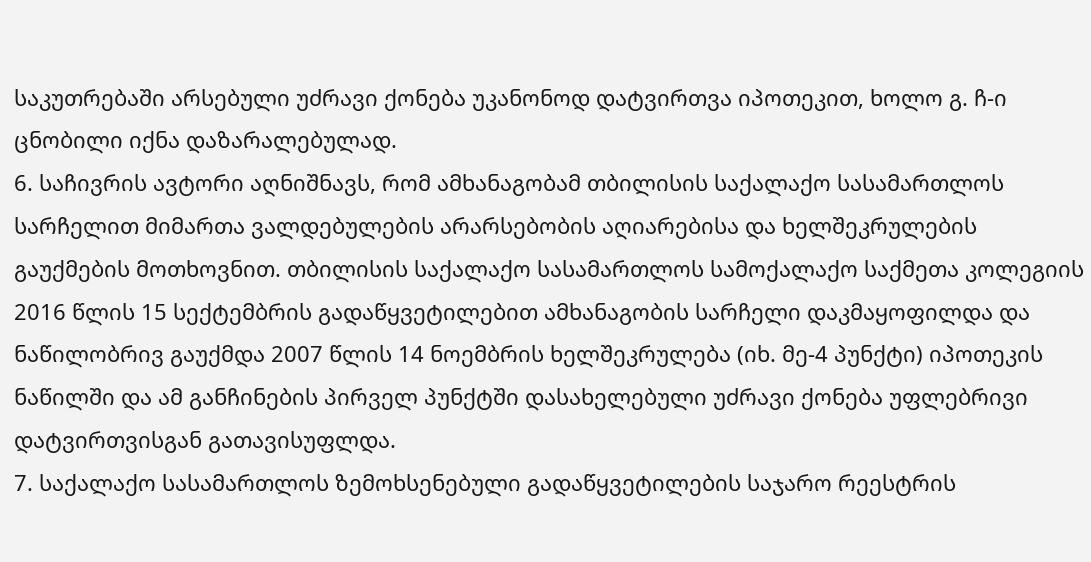საკუთრებაში არსებული უძრავი ქონება უკანონოდ დატვირთვა იპოთეკით, ხოლო გ. ჩ-ი ცნობილი იქნა დაზარალებულად.
6. საჩივრის ავტორი აღნიშნავს, რომ ამხანაგობამ თბილისის საქალაქო სასამართლოს სარჩელით მიმართა ვალდებულების არარსებობის აღიარებისა და ხელშეკრულების გაუქმების მოთხოვნით. თბილისის საქალაქო სასამართლოს სამოქალაქო საქმეთა კოლეგიის 2016 წლის 15 სექტემბრის გადაწყვეტილებით ამხანაგობის სარჩელი დაკმაყოფილდა და ნაწილობრივ გაუქმდა 2007 წლის 14 ნოემბრის ხელშეკრულება (იხ. მე-4 პუნქტი) იპოთეკის ნაწილში და ამ განჩინების პირველ პუნქტში დასახელებული უძრავი ქონება უფლებრივი დატვირთვისგან გათავისუფლდა.
7. საქალაქო სასამართლოს ზემოხსენებული გადაწყვეტილების საჯარო რეესტრის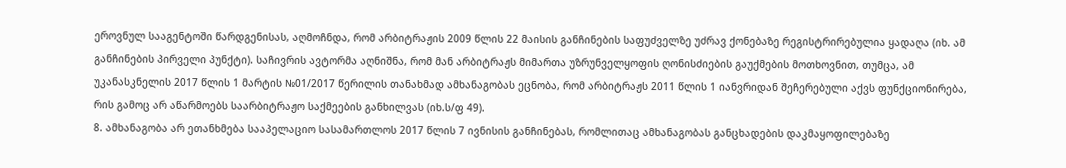ეროვნულ სააგენტოში წარდგენისას, აღმოჩნდა, რომ არბიტრაჟის 2009 წლის 22 მაისის განჩინების საფუძველზე უძრავ ქონებაზე რეგისტრირებულია ყადაღა (იხ. ამ განჩინების პირველი პუნქტი). საჩივრის ავტორმა აღნიშნა, რომ მან არბიტრაჟს მიმართა უზრუნველყოფის ღონისძიების გაუქმების მოთხოვნით, თუმცა, ამ უკანასკნელის 2017 წლის 1 მარტის №01/2017 წერილის თანახმად ამხანაგობას ეცნობა, რომ არბიტრაჟს 2011 წლის 1 იანვრიდან შეჩერებული აქვს ფუნქციონირება, რის გამოც არ აწარმოებს საარბიტრაჟო საქმეების განხილვას (იხ.ს/ფ 49).
8. ამხანაგობა არ ეთანხმება სააპელაციო სასამართლოს 2017 წლის 7 ივნისის განჩინებას, რომლითაც ამხანაგობას განცხადების დაკმაყოფილებაზე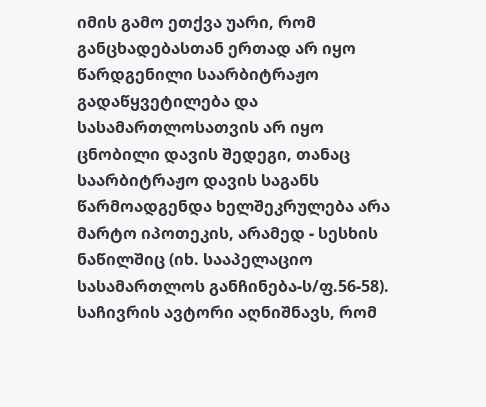იმის გამო ეთქვა უარი, რომ განცხადებასთან ერთად არ იყო წარდგენილი საარბიტრაჟო გადაწყვეტილება და სასამართლოსათვის არ იყო ცნობილი დავის შედეგი, თანაც საარბიტრაჟო დავის საგანს წარმოადგენდა ხელშეკრულება არა მარტო იპოთეკის, არამედ - სესხის ნაწილშიც (იხ. სააპელაციო სასამართლოს განჩინება-ს/ფ.56-58). საჩივრის ავტორი აღნიშნავს, რომ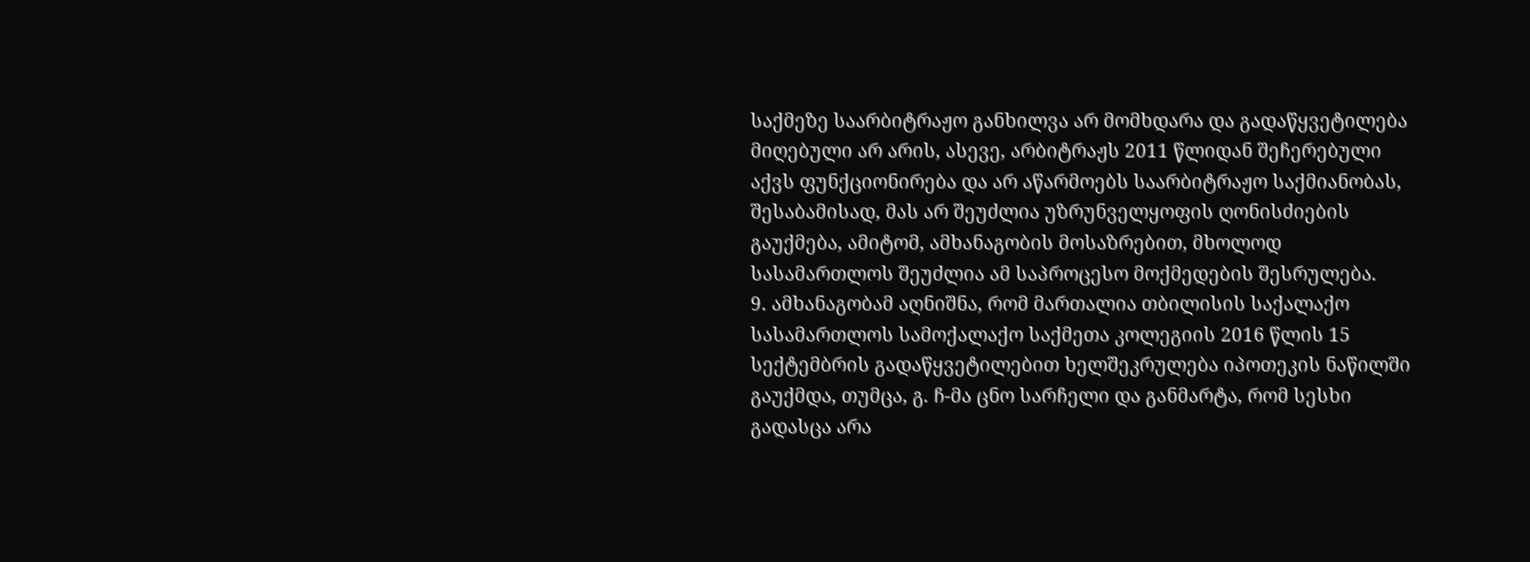საქმეზე საარბიტრაჟო განხილვა არ მომხდარა და გადაწყვეტილება მიღებული არ არის, ასევე, არბიტრაჟს 2011 წლიდან შეჩერებული აქვს ფუნქციონირება და არ აწარმოებს საარბიტრაჟო საქმიანობას, შესაბამისად, მას არ შეუძლია უზრუნველყოფის ღონისძიების გაუქმება, ამიტომ, ამხანაგობის მოსაზრებით, მხოლოდ სასამართლოს შეუძლია ამ საპროცესო მოქმედების შესრულება.
9. ამხანაგობამ აღნიშნა, რომ მართალია თბილისის საქალაქო სასამართლოს სამოქალაქო საქმეთა კოლეგიის 2016 წლის 15 სექტემბრის გადაწყვეტილებით ხელშეკრულება იპოთეკის ნაწილში გაუქმდა, თუმცა, გ. ჩ-მა ცნო სარჩელი და განმარტა, რომ სესხი გადასცა არა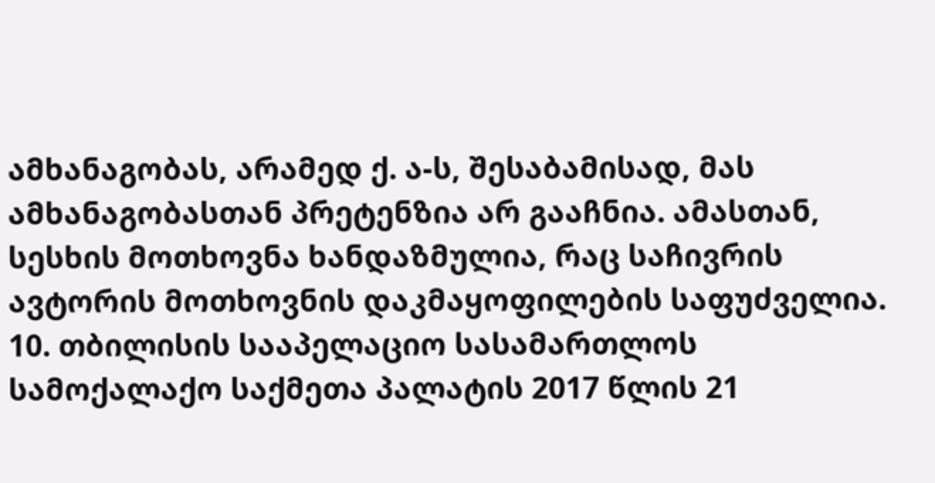ამხანაგობას, არამედ ქ. ა-ს, შესაბამისად, მას ამხანაგობასთან პრეტენზია არ გააჩნია. ამასთან, სესხის მოთხოვნა ხანდაზმულია, რაც საჩივრის ავტორის მოთხოვნის დაკმაყოფილების საფუძველია.
10. თბილისის სააპელაციო სასამართლოს სამოქალაქო საქმეთა პალატის 2017 წლის 21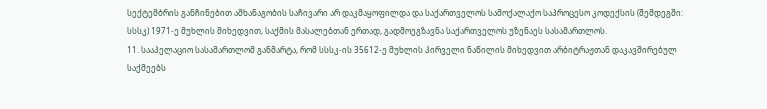სექტემბრის განჩინებით ამხანაგობის საჩივარი არ დაკმაყოფილდა და საქართველოს სამოქალაქო საპროცესო კოდექსის (შემდეგში: სსსკ) 1971-ე მუხლის მიხედვით, საქმის მასალებთან ერთად, გადმოეგზავნა საქართველოს უზენაეს სასამართლოს.
11. სააპელაციო სასამართლომ განმარტა, რომ სსსკ-ის 35612-ე მუხლის პირველი ნაწილის მიხედვით არბიტრაჟთან დაკავშირებულ საქმეებს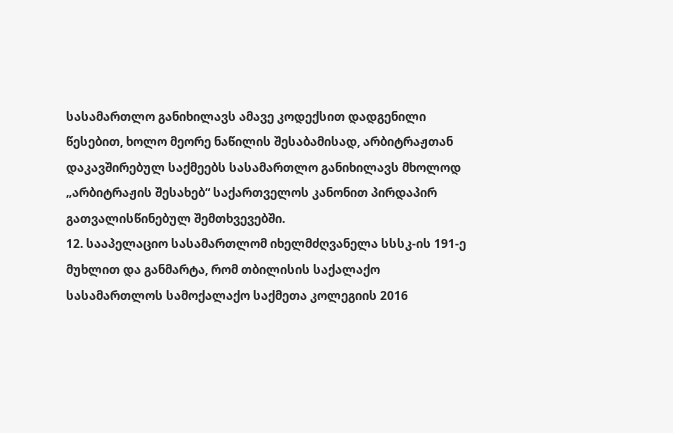სასამართლო განიხილავს ამავე კოდექსით დადგენილი წესებით, ხოლო მეორე ნაწილის შესაბამისად, არბიტრაჟთან დაკავშირებულ საქმეებს სასამართლო განიხილავს მხოლოდ „არბიტრაჟის შესახებ“ საქართველოს კანონით პირდაპირ გათვალისწინებულ შემთხვევებში.
12. სააპელაციო სასამართლომ იხელმძღვანელა სსსკ-ის 191-ე მუხლით და განმარტა, რომ თბილისის საქალაქო სასამართლოს სამოქალაქო საქმეთა კოლეგიის 2016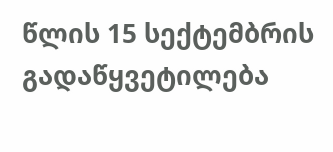წლის 15 სექტემბრის გადაწყვეტილება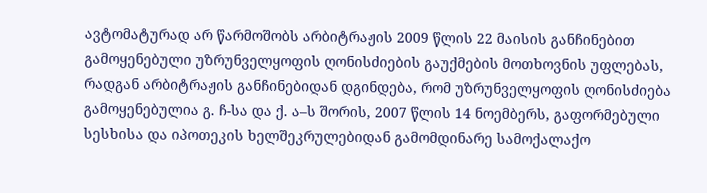ავტომატურად არ წარმოშობს არბიტრაჟის 2009 წლის 22 მაისის განჩინებით გამოყენებული უზრუნველყოფის ღონისძიების გაუქმების მოთხოვნის უფლებას, რადგან არბიტრაჟის განჩინებიდან დგინდება, რომ უზრუნველყოფის ღონისძიება გამოყენებულია გ. ჩ-სა და ქ. ა–ს შორის, 2007 წლის 14 ნოემბერს, გაფორმებული სესხისა და იპოთეკის ხელშეკრულებიდან გამომდინარე სამოქალაქო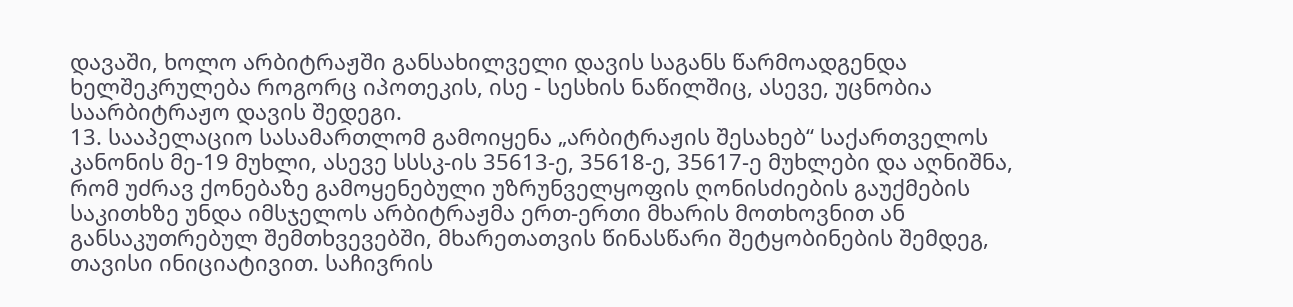დავაში, ხოლო არბიტრაჟში განსახილველი დავის საგანს წარმოადგენდა ხელშეკრულება როგორც იპოთეკის, ისე - სესხის ნაწილშიც, ასევე, უცნობია საარბიტრაჟო დავის შედეგი.
13. სააპელაციო სასამართლომ გამოიყენა „არბიტრაჟის შესახებ“ საქართველოს კანონის მე-19 მუხლი, ასევე სსსკ-ის 35613-ე, 35618-ე, 35617-ე მუხლები და აღნიშნა, რომ უძრავ ქონებაზე გამოყენებული უზრუნველყოფის ღონისძიების გაუქმების საკითხზე უნდა იმსჯელოს არბიტრაჟმა ერთ-ერთი მხარის მოთხოვნით ან განსაკუთრებულ შემთხვევებში, მხარეთათვის წინასწარი შეტყობინების შემდეგ, თავისი ინიციატივით. საჩივრის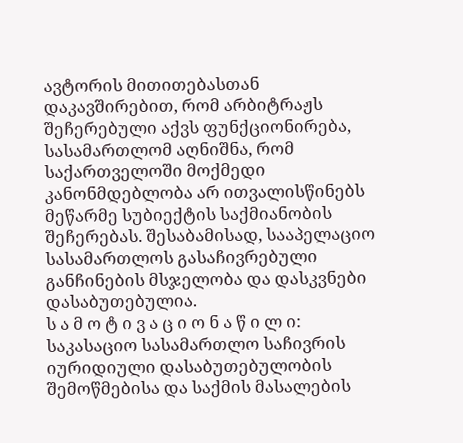ავტორის მითითებასთან დაკავშირებით, რომ არბიტრაჟს შეჩერებული აქვს ფუნქციონირება, სასამართლომ აღნიშნა, რომ საქართველოში მოქმედი კანონმდებლობა არ ითვალისწინებს მეწარმე სუბიექტის საქმიანობის შეჩერებას. შესაბამისად, სააპელაციო სასამართლოს გასაჩივრებული განჩინების მსჯელობა და დასკვნები დასაბუთებულია.
ს ა მ ო ტ ი ვ ა ც ი ო ნ ა წ ი ლ ი:
საკასაციო სასამართლო საჩივრის იურიდიული დასაბუთებულობის შემოწმებისა და საქმის მასალების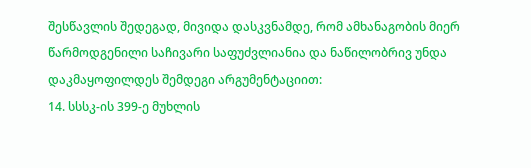შესწავლის შედეგად, მივიდა დასკვნამდე, რომ ამხანაგობის მიერ წარმოდგენილი საჩივარი საფუძვლიანია და ნაწილობრივ უნდა დაკმაყოფილდეს შემდეგი არგუმენტაციით:
14. სსსკ-ის 399-ე მუხლის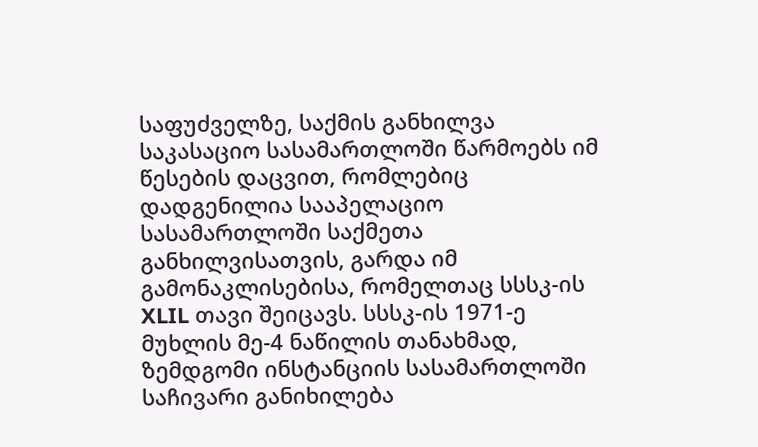საფუძველზე, საქმის განხილვა საკასაციო სასამართლოში წარმოებს იმ წესების დაცვით, რომლებიც დადგენილია სააპელაციო სასამართლოში საქმეთა განხილვისათვის, გარდა იმ გამონაკლისებისა, რომელთაც სსსკ-ის XLIL თავი შეიცავს. სსსკ-ის 1971-ე მუხლის მე-4 ნაწილის თანახმად, ზემდგომი ინსტანციის სასამართლოში საჩივარი განიხილება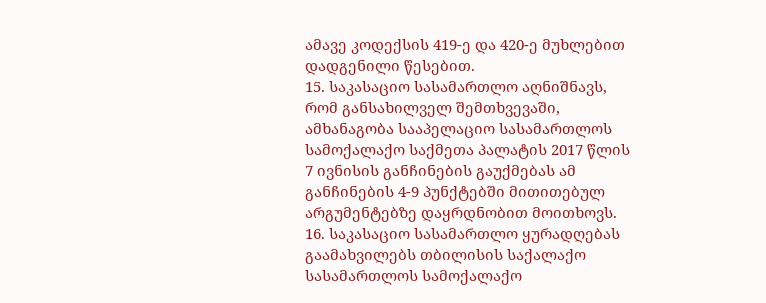ამავე კოდექსის 419-ე და 420-ე მუხლებით დადგენილი წესებით.
15. საკასაციო სასამართლო აღნიშნავს, რომ განსახილველ შემთხვევაში, ამხანაგობა სააპელაციო სასამართლოს სამოქალაქო საქმეთა პალატის 2017 წლის 7 ივნისის განჩინების გაუქმებას ამ განჩინების 4-9 პუნქტებში მითითებულ არგუმენტებზე დაყრდნობით მოითხოვს.
16. საკასაციო სასამართლო ყურადღებას გაამახვილებს თბილისის საქალაქო სასამართლოს სამოქალაქო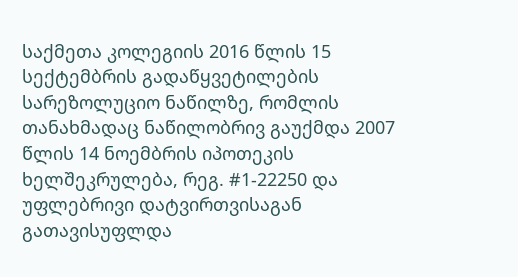საქმეთა კოლეგიის 2016 წლის 15 სექტემბრის გადაწყვეტილების სარეზოლუციო ნაწილზე, რომლის თანახმადაც ნაწილობრივ გაუქმდა 2007 წლის 14 ნოემბრის იპოთეკის ხელშეკრულება, რეგ. #1-22250 და უფლებრივი დატვირთვისაგან გათავისუფლდა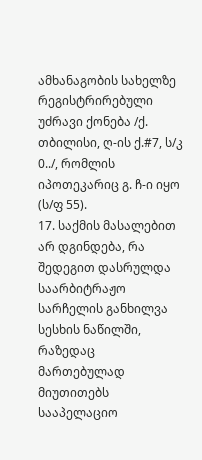ამხანაგობის სახელზე რეგისტრირებული უძრავი ქონება /ქ. თბილისი, ღ-ის ქ.#7, ს/კ 0../, რომლის იპოთეკარიც გ. ჩ-ი იყო (ს/ფ 55).
17. საქმის მასალებით არ დგინდება, რა შედეგით დასრულდა საარბიტრაჟო სარჩელის განხილვა სესხის ნაწილში, რაზედაც მართებულად მიუთითებს სააპელაციო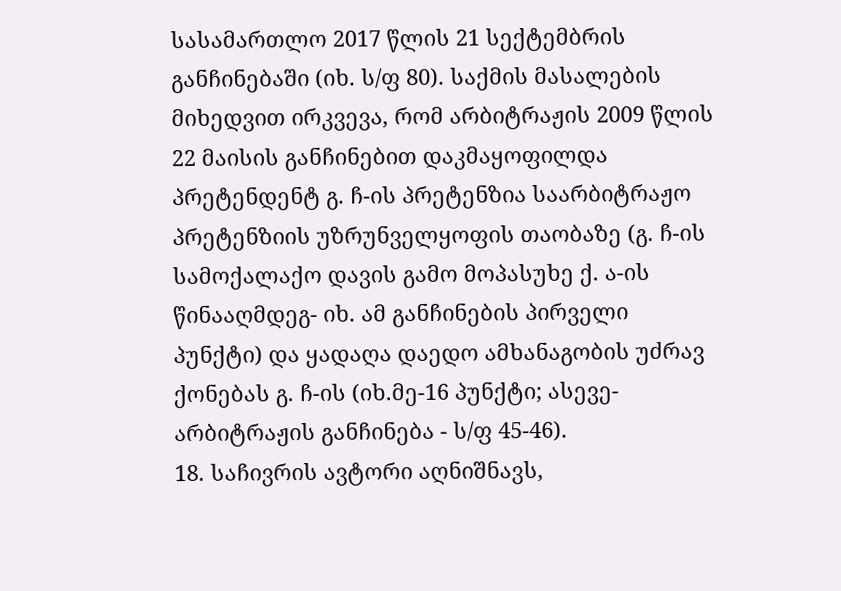სასამართლო 2017 წლის 21 სექტემბრის განჩინებაში (იხ. ს/ფ 80). საქმის მასალების მიხედვით ირკვევა, რომ არბიტრაჟის 2009 წლის 22 მაისის განჩინებით დაკმაყოფილდა პრეტენდენტ გ. ჩ-ის პრეტენზია საარბიტრაჟო პრეტენზიის უზრუნველყოფის თაობაზე (გ. ჩ-ის სამოქალაქო დავის გამო მოპასუხე ქ. ა-ის წინააღმდეგ- იხ. ამ განჩინების პირველი პუნქტი) და ყადაღა დაედო ამხანაგობის უძრავ ქონებას გ. ჩ-ის (იხ.მე-16 პუნქტი; ასევე- არბიტრაჟის განჩინება - ს/ფ 45-46).
18. საჩივრის ავტორი აღნიშნავს,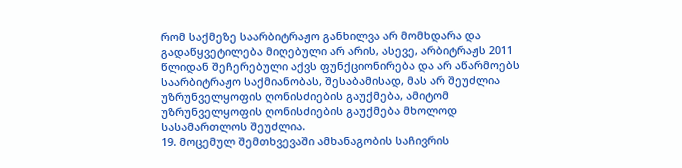რომ საქმეზე საარბიტრაჟო განხილვა არ მომხდარა და გადაწყვეტილება მიღებული არ არის, ასევე, არბიტრაჟს 2011 წლიდან შეჩერებული აქვს ფუნქციონირება და არ აწარმოებს საარბიტრაჟო საქმიანობას, შესაბამისად, მას არ შეუძლია უზრუნველყოფის ღონისძიების გაუქმება, ამიტომ უზრუნველყოფის ღონისძიების გაუქმება მხოლოდ სასამართლოს შეუძლია.
19. მოცემულ შემთხვევაში ამხანაგობის საჩივრის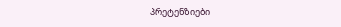პრეტენზიები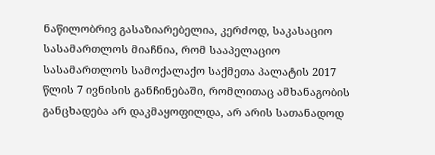ნაწილობრივ გასაზიარებელია, კერძოდ, საკასაციო სასამართლოს მიაჩნია, რომ სააპელაციო სასამართლოს სამოქალაქო საქმეთა პალატის 2017 წლის 7 ივნისის განჩინებაში, რომლითაც ამხანაგობის განცხადება არ დაკმაყოფილდა, არ არის სათანადოდ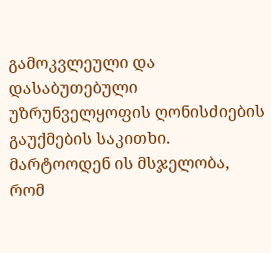გამოკვლეული და დასაბუთებული უზრუნველყოფის ღონისძიების გაუქმების საკითხი. მარტოოდენ ის მსჯელობა, რომ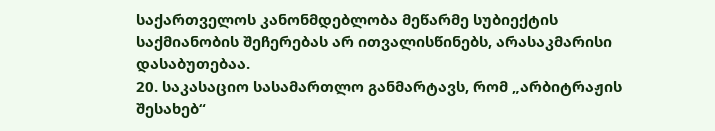საქართველოს კანონმდებლობა მეწარმე სუბიექტის საქმიანობის შეჩერებას არ ითვალისწინებს, არასაკმარისი დასაბუთებაა.
20. საკასაციო სასამართლო განმარტავს, რომ „არბიტრაჟის შესახებ“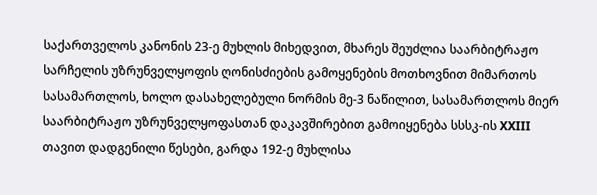საქართველოს კანონის 23-ე მუხლის მიხედვით, მხარეს შეუძლია საარბიტრაჟო სარჩელის უზრუნველყოფის ღონისძიების გამოყენების მოთხოვნით მიმართოს სასამართლოს, ხოლო დასახელებული ნორმის მე-3 ნაწილით, სასამართლოს მიერ საარბიტრაჟო უზრუნველყოფასთან დაკავშირებით გამოიყენება სსსკ-ის XXIII თავით დადგენილი წესები, გარდა 192-ე მუხლისა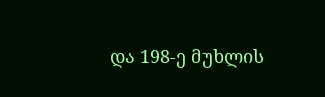და 198-ე მუხლის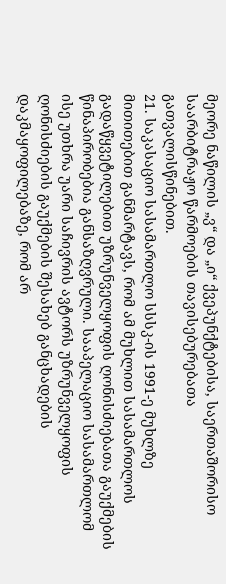მეორე ნაწილის „ვ“ და „ი“ ქვეპუნქტებისა, საერთაშორისო საარბიტრაჟო წარმოების თავისებურებათა გათვალისწინებით.
21. საკასაციო სასამართლო სსსკ-ის 1991-ე მუხლზე მითითებით განმარტავს, რომ ამ მუხლით სასამართლოს გადაწყვეტილებით უზრუნველყოფის ღონისძიებათა გაუქმების წინაპირობებია განსაზღვრული. სააპელაციო სასამართლომ ისე უთხრა უარი საჩივრის ავტორს უზრუნველყოფის ღონისძიების გაუქმების შესახებ განცხადების დაკმაყოფილებაზე, რომ არ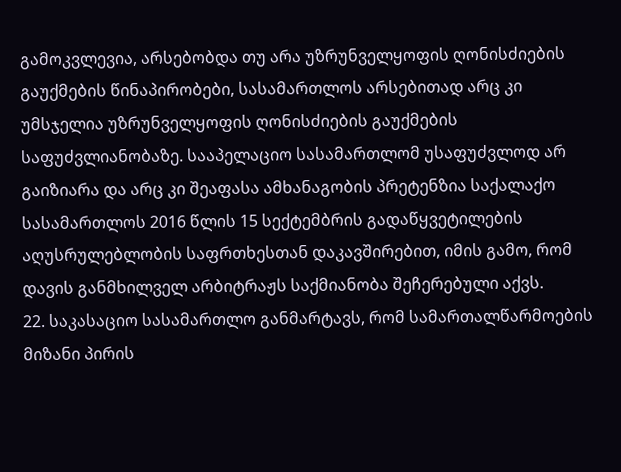გამოკვლევია, არსებობდა თუ არა უზრუნველყოფის ღონისძიების გაუქმების წინაპირობები, სასამართლოს არსებითად არც კი უმსჯელია უზრუნველყოფის ღონისძიების გაუქმების საფუძვლიანობაზე. სააპელაციო სასამართლომ უსაფუძვლოდ არ გაიზიარა და არც კი შეაფასა ამხანაგობის პრეტენზია საქალაქო სასამართლოს 2016 წლის 15 სექტემბრის გადაწყვეტილების აღუსრულებლობის საფრთხესთან დაკავშირებით, იმის გამო, რომ დავის განმხილველ არბიტრაჟს საქმიანობა შეჩერებული აქვს.
22. საკასაციო სასამართლო განმარტავს, რომ სამართალწარმოების მიზანი პირის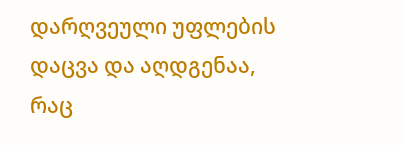დარღვეული უფლების დაცვა და აღდგენაა, რაც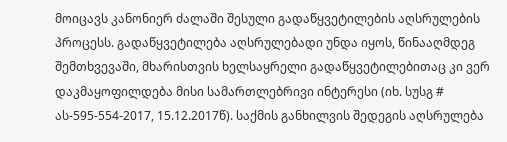მოიცავს კანონიერ ძალაში შესული გადაწყვეტილების აღსრულების პროცესს. გადაწყვეტილება აღსრულებადი უნდა იყოს, წინააღმდეგ შემთხვევაში, მხარისთვის ხელსაყრელი გადაწყვეტილებითაც კი ვერ დაკმაყოფილდება მისი სამართლებრივი ინტერესი (იხ. სუსგ # ას-595-554-2017, 15.12.2017წ). საქმის განხილვის შედეგის აღსრულება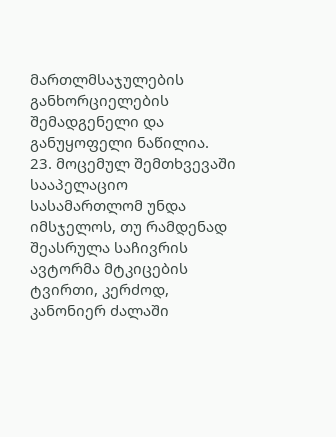მართლმსაჯულების განხორციელების შემადგენელი და განუყოფელი ნაწილია.
23. მოცემულ შემთხვევაში სააპელაციო სასამართლომ უნდა იმსჯელოს, თუ რამდენად შეასრულა საჩივრის ავტორმა მტკიცების ტვირთი, კერძოდ, კანონიერ ძალაში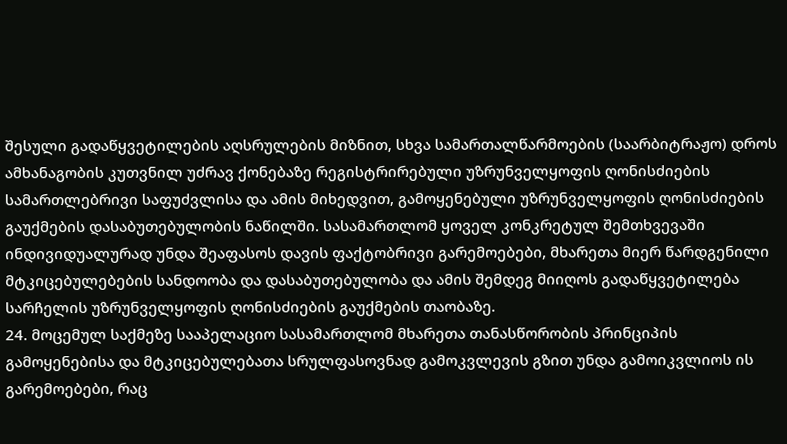შესული გადაწყვეტილების აღსრულების მიზნით, სხვა სამართალწარმოების (საარბიტრაჟო) დროს ამხანაგობის კუთვნილ უძრავ ქონებაზე რეგისტრირებული უზრუნველყოფის ღონისძიების სამართლებრივი საფუძვლისა და ამის მიხედვით, გამოყენებული უზრუნველყოფის ღონისძიების გაუქმების დასაბუთებულობის ნაწილში. სასამართლომ ყოველ კონკრეტულ შემთხვევაში ინდივიდუალურად უნდა შეაფასოს დავის ფაქტობრივი გარემოებები, მხარეთა მიერ წარდგენილი მტკიცებულებების სანდოობა და დასაბუთებულობა და ამის შემდეგ მიიღოს გადაწყვეტილება სარჩელის უზრუნველყოფის ღონისძიების გაუქმების თაობაზე.
24. მოცემულ საქმეზე სააპელაციო სასამართლომ მხარეთა თანასწორობის პრინციპის გამოყენებისა და მტკიცებულებათა სრულფასოვნად გამოკვლევის გზით უნდა გამოიკვლიოს ის გარემოებები, რაც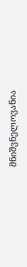მნიშვნელოვანია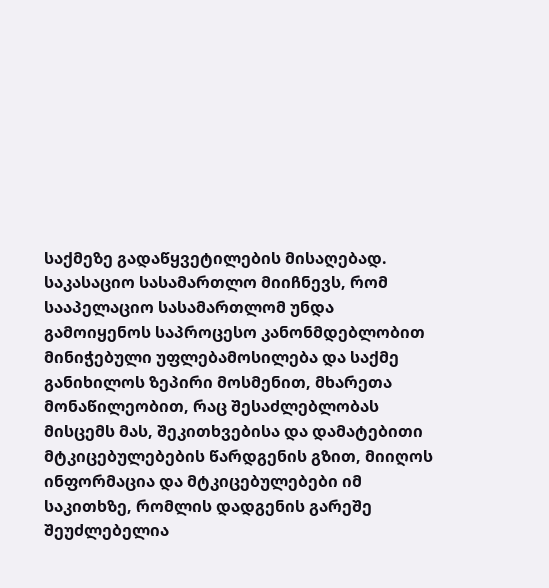საქმეზე გადაწყვეტილების მისაღებად. საკასაციო სასამართლო მიიჩნევს, რომ სააპელაციო სასამართლომ უნდა გამოიყენოს საპროცესო კანონმდებლობით მინიჭებული უფლებამოსილება და საქმე განიხილოს ზეპირი მოსმენით, მხარეთა მონაწილეობით, რაც შესაძლებლობას მისცემს მას, შეკითხვებისა და დამატებითი მტკიცებულებების წარდგენის გზით, მიიღოს ინფორმაცია და მტკიცებულებები იმ საკითხზე, რომლის დადგენის გარეშე შეუძლებელია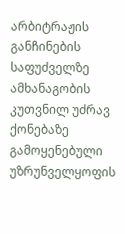არბიტრაჟის განჩინების საფუძველზე ამხანაგობის კუთვნილ უძრავ ქონებაზე გამოყენებული უზრუნველყოფის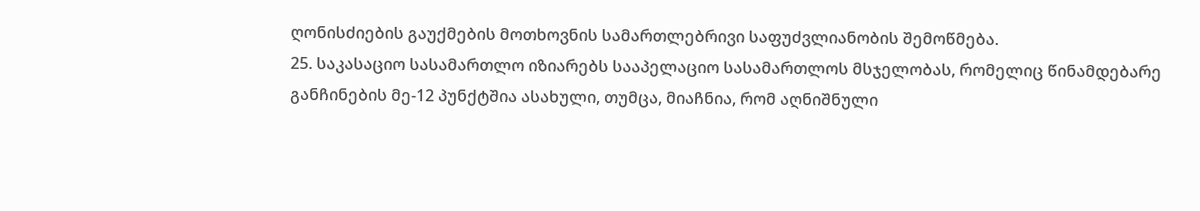ღონისძიების გაუქმების მოთხოვნის სამართლებრივი საფუძვლიანობის შემოწმება.
25. საკასაციო სასამართლო იზიარებს სააპელაციო სასამართლოს მსჯელობას, რომელიც წინამდებარე განჩინების მე-12 პუნქტშია ასახული, თუმცა, მიაჩნია, რომ აღნიშნული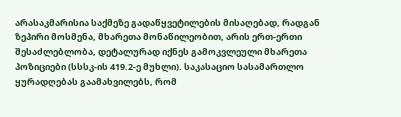არასაკმარისია საქმეზე გადაწყვეტილების მისაღებად, რადგან ზეპირი მოსმენა, მხარეთა მონაწილეობით, არის ერთ-ერთი შესაძლებლობა, დეტალურად იქნეს გამოკვლეული მხარეთა პოზიციები (სსსკ-ის 419.2-ე მუხლი). საკასაციო სასამართლო ყურადღებას გაამახვილებს, რომ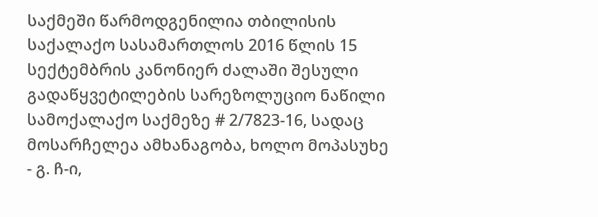საქმეში წარმოდგენილია თბილისის საქალაქო სასამართლოს 2016 წლის 15 სექტემბრის კანონიერ ძალაში შესული გადაწყვეტილების სარეზოლუციო ნაწილი სამოქალაქო საქმეზე # 2/7823-16, სადაც მოსარჩელეა ამხანაგობა, ხოლო მოპასუხე - გ. ჩ-ი,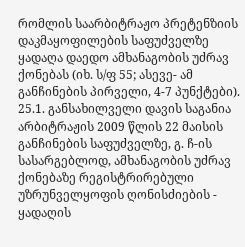რომლის საარბიტრაჟო პრეტენზიის დაკმაყოფილების საფუძველზე ყადაღა დაედო ამხანაგობის უძრავ ქონებას (იხ. ს/ფ 55; ასევე- ამ განჩინების პირველი, 4-7 პუნქტები).
25.1. განსახილველი დავის საგანია არბიტრაჟის 2009 წლის 22 მაისის განჩინების საფუძველზე, გ. ჩ-ის სასარგებლოდ, ამხანაგობის უძრავ ქონებაზე რეგისტრირებული უზრუნველყოფის ღონისძიების - ყადაღის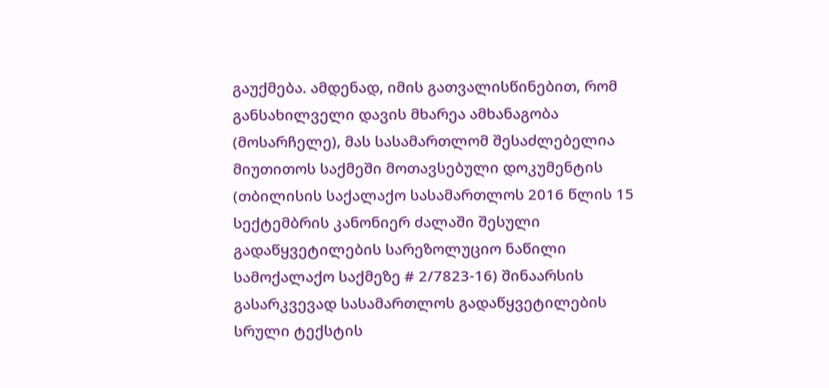გაუქმება. ამდენად, იმის გათვალისწინებით, რომ განსახილველი დავის მხარეა ამხანაგობა (მოსარჩელე), მას სასამართლომ შესაძლებელია მიუთითოს საქმეში მოთავსებული დოკუმენტის (თბილისის საქალაქო სასამართლოს 2016 წლის 15 სექტემბრის კანონიერ ძალაში შესული გადაწყვეტილების სარეზოლუციო ნაწილი სამოქალაქო საქმეზე # 2/7823-16) შინაარსის გასარკვევად სასამართლოს გადაწყვეტილების სრული ტექსტის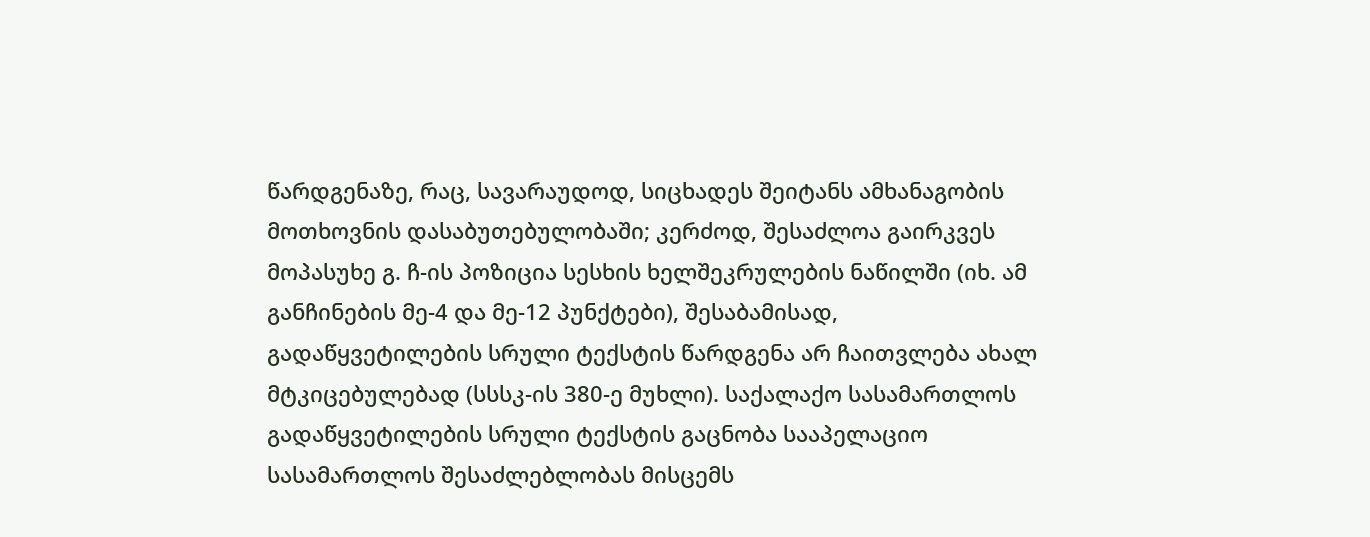წარდგენაზე, რაც, სავარაუდოდ, სიცხადეს შეიტანს ამხანაგობის მოთხოვნის დასაბუთებულობაში; კერძოდ, შესაძლოა გაირკვეს მოპასუხე გ. ჩ-ის პოზიცია სესხის ხელშეკრულების ნაწილში (იხ. ამ განჩინების მე-4 და მე-12 პუნქტები), შესაბამისად, გადაწყვეტილების სრული ტექსტის წარდგენა არ ჩაითვლება ახალ მტკიცებულებად (სსსკ-ის 380-ე მუხლი). საქალაქო სასამართლოს გადაწყვეტილების სრული ტექსტის გაცნობა სააპელაციო სასამართლოს შესაძლებლობას მისცემს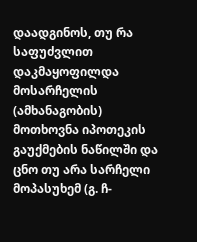დაადგინოს, თუ რა საფუძვლით დაკმაყოფილდა მოსარჩელის (ამხანაგობის) მოთხოვნა იპოთეკის გაუქმების ნაწილში და ცნო თუ არა სარჩელი მოპასუხემ (გ. ჩ-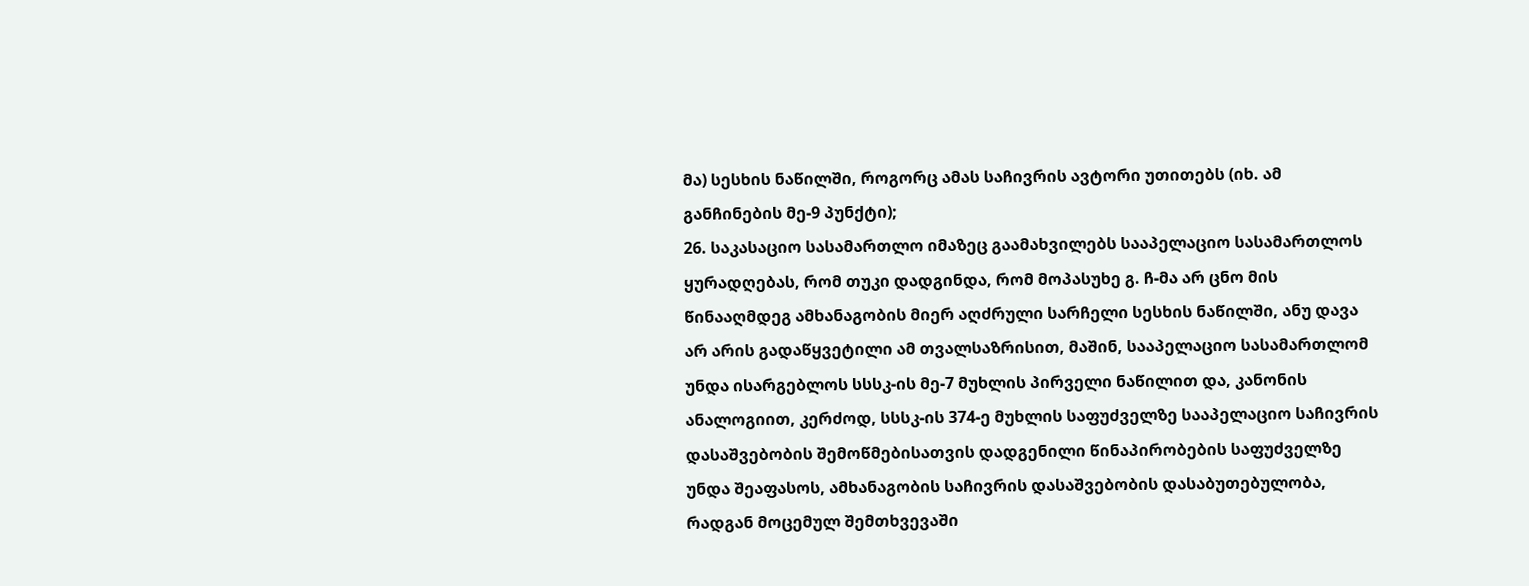მა) სესხის ნაწილში, როგორც ამას საჩივრის ავტორი უთითებს (იხ. ამ განჩინების მე-9 პუნქტი);
26. საკასაციო სასამართლო იმაზეც გაამახვილებს სააპელაციო სასამართლოს ყურადღებას, რომ თუკი დადგინდა, რომ მოპასუხე გ. ჩ-მა არ ცნო მის წინააღმდეგ ამხანაგობის მიერ აღძრული სარჩელი სესხის ნაწილში, ანუ დავა არ არის გადაწყვეტილი ამ თვალსაზრისით, მაშინ, სააპელაციო სასამართლომ უნდა ისარგებლოს სსსკ-ის მე-7 მუხლის პირველი ნაწილით და, კანონის ანალოგიით, კერძოდ, სსსკ-ის 374-ე მუხლის საფუძველზე სააპელაციო საჩივრის დასაშვებობის შემოწმებისათვის დადგენილი წინაპირობების საფუძველზე უნდა შეაფასოს, ამხანაგობის საჩივრის დასაშვებობის დასაბუთებულობა, რადგან მოცემულ შემთხვევაში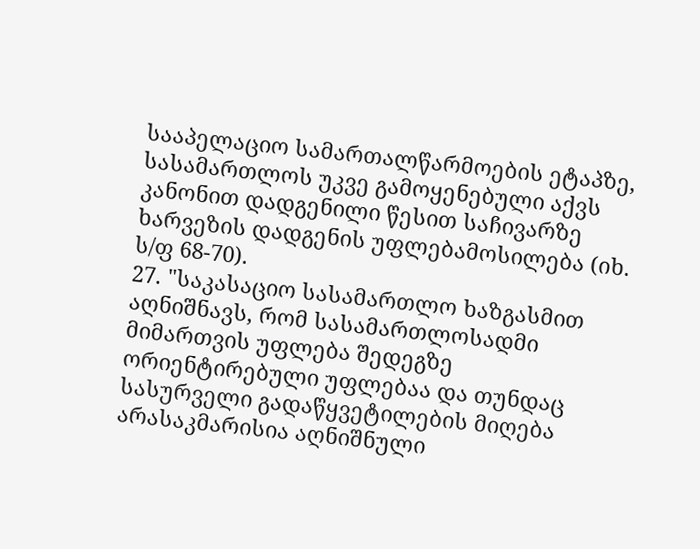სააპელაციო სამართალწარმოების ეტაპზე, სასამართლოს უკვე გამოყენებული აქვს კანონით დადგენილი წესით საჩივარზე ხარვეზის დადგენის უფლებამოსილება (იხ. ს/ფ 68-70).
27. "საკასაციო სასამართლო ხაზგასმით აღნიშნავს, რომ სასამართლოსადმი მიმართვის უფლება შედეგზე ორიენტირებული უფლებაა და თუნდაც სასურველი გადაწყვეტილების მიღება არასაკმარისია აღნიშნული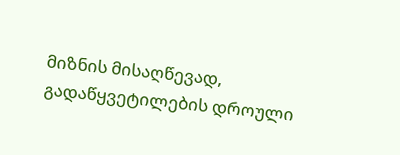მიზნის მისაღწევად, გადაწყვეტილების დროული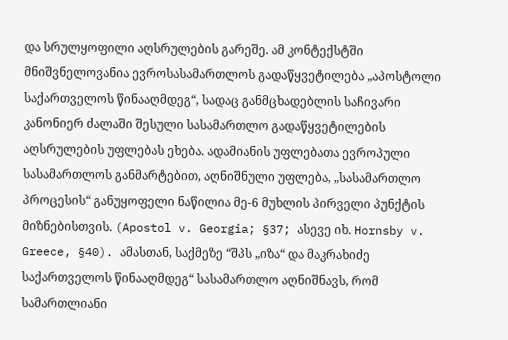და სრულყოფილი აღსრულების გარეშე. ამ კონტექსტში მნიშვნელოვანია ევროსასამართლოს გადაწყვეტილება „აპოსტოლი საქართველოს წინააღმდეგ“, სადაც განმცხადებლის საჩივარი კანონიერ ძალაში შესული სასამართლო გადაწყვეტილების აღსრულების უფლებას ეხება. ადამიანის უფლებათა ევროპული სასამართლოს განმარტებით, აღნიშნული უფლება, „სასამართლო პროცესის“ განუყოფელი ნაწილია მე-6 მუხლის პირველი პუნქტის მიზნებისთვის. (Apostol v. Georgia; §37; ასევე იხ. Hornsby v. Greece, §40). ამასთან, საქმეზე “შპს „იზა“ და მაკრახიძე საქართველოს წინააღმდეგ“ სასამართლო აღნიშნავს, რომ სამართლიანი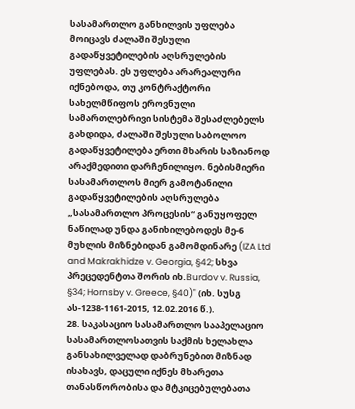სასამართლო განხილვის უფლება მოიცავს ძალაში შესული გადაწყვეტილების აღსრულების უფლებას. ეს უფლება არარეალური იქნებოდა, თუ კონტრაქტორი სახელმწიფოს ეროვნული სამართლებრივი სისტემა შესაძლებელს გახდიდა, ძალაში შესული საბოლოო გადაწყვეტილება ერთი მხარის საზიანოდ არაქმედითი დარჩენილიყო. ნებისმიერი სასამართლოს მიერ გამოტანილი გადაწყვეტილების აღსრულება „სასამართლო პროცესის“ განუყოფელ ნაწილად უნდა განიხილებოდეს მე-6 მუხლის მიზნებიდან გამომდინარე (IZA Ltd and Makrakhidze v. Georgia, §42; სხვა პრეცედენტთა შორის იხ.Burdov v. Russia, §34; Hornsby v. Greece, §40)" (იხ. სუსგ ას-1238-1161-2015, 12.02.2016 წ.).
28. საკასაციო სასამართლო სააპელაციო სასამართლოსათვის საქმის ხელახლა განსახილველად დაბრუნებით მიზნად ისახავს, დაცული იქნეს მხარეთა თანასწორობისა და მტკიცებულებათა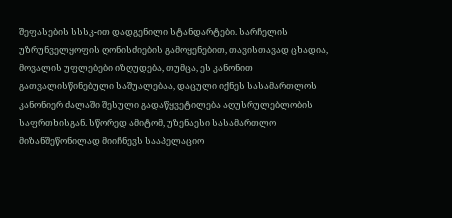შეფასების სსსკ-ით დადგენილი სტანდარტები. სარჩელის უზრუნველყოფის ღონისძიების გამოყენებით, თავისთავად ცხადია, მოვალის უფლებები იზღუდება, თუმცა, ეს კანონით გათვალისწინებული საშუალებაა, დაცული იქნეს სასამართლოს კანონიერ ძალაში შესული გადაწყვეტილება აღუსრულებლობის საფრთხისგან. სწორედ ამიტომ, უზენაესი სასამართლო მიზანშეწონილად მიიჩნევს სააპელაციო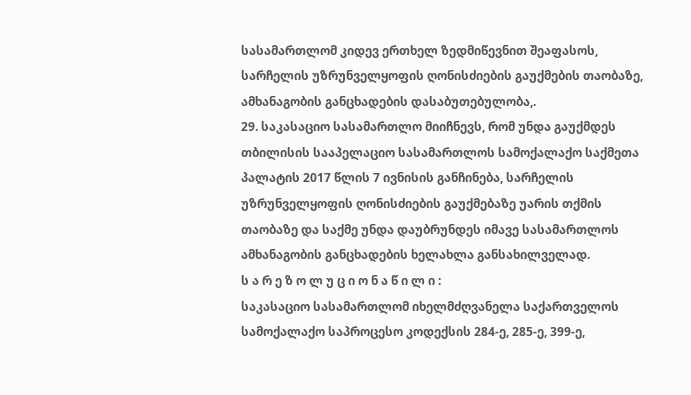სასამართლომ კიდევ ერთხელ ზედმიწევნით შეაფასოს, სარჩელის უზრუნველყოფის ღონისძიების გაუქმების თაობაზე, ამხანაგობის განცხადების დასაბუთებულობა,.
29. საკასაციო სასამართლო მიიჩნევს, რომ უნდა გაუქმდეს თბილისის სააპელაციო სასამართლოს სამოქალაქო საქმეთა პალატის 2017 წლის 7 ივნისის განჩინება, სარჩელის უზრუნველყოფის ღონისძიების გაუქმებაზე უარის თქმის თაობაზე და საქმე უნდა დაუბრუნდეს იმავე სასამართლოს ამხანაგობის განცხადების ხელახლა განსახილველად.
ს ა რ ე ზ ო ლ უ ც ი ო ნ ა წ ი ლ ი :
საკასაციო სასამართლომ იხელმძღვანელა საქართველოს სამოქალაქო საპროცესო კოდექსის 284-ე, 285-ე, 399-ე,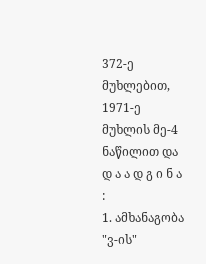372-ე მუხლებით, 1971-ე მუხლის მე-4 ნაწილით და
დ ა ა დ გ ი ნ ა :
1. ამხანაგობა "ვ-ის"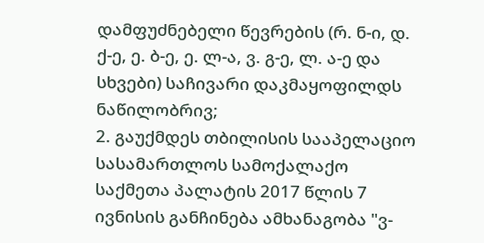დამფუძნებელი წევრების (რ. ნ-ი, დ. ქ-ე, ე. ბ-ე, ე. ლ-ა, ვ. გ-ე, ლ. ა-ე და სხვები) საჩივარი დაკმაყოფილდს ნაწილობრივ;
2. გაუქმდეს თბილისის სააპელაციო სასამართლოს სამოქალაქო საქმეთა პალატის 2017 წლის 7 ივნისის განჩინება ამხანაგობა "ვ-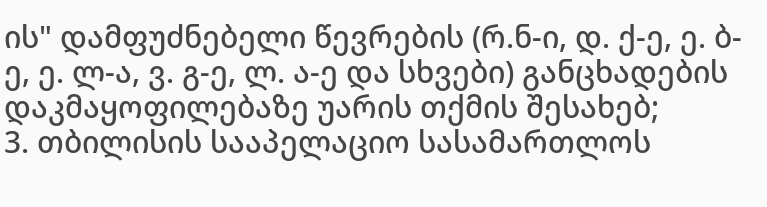ის" დამფუძნებელი წევრების (რ.ნ-ი, დ. ქ-ე, ე. ბ-ე, ე. ლ-ა, ვ. გ-ე, ლ. ა-ე და სხვები) განცხადების დაკმაყოფილებაზე უარის თქმის შესახებ;
3. თბილისის სააპელაციო სასამართლოს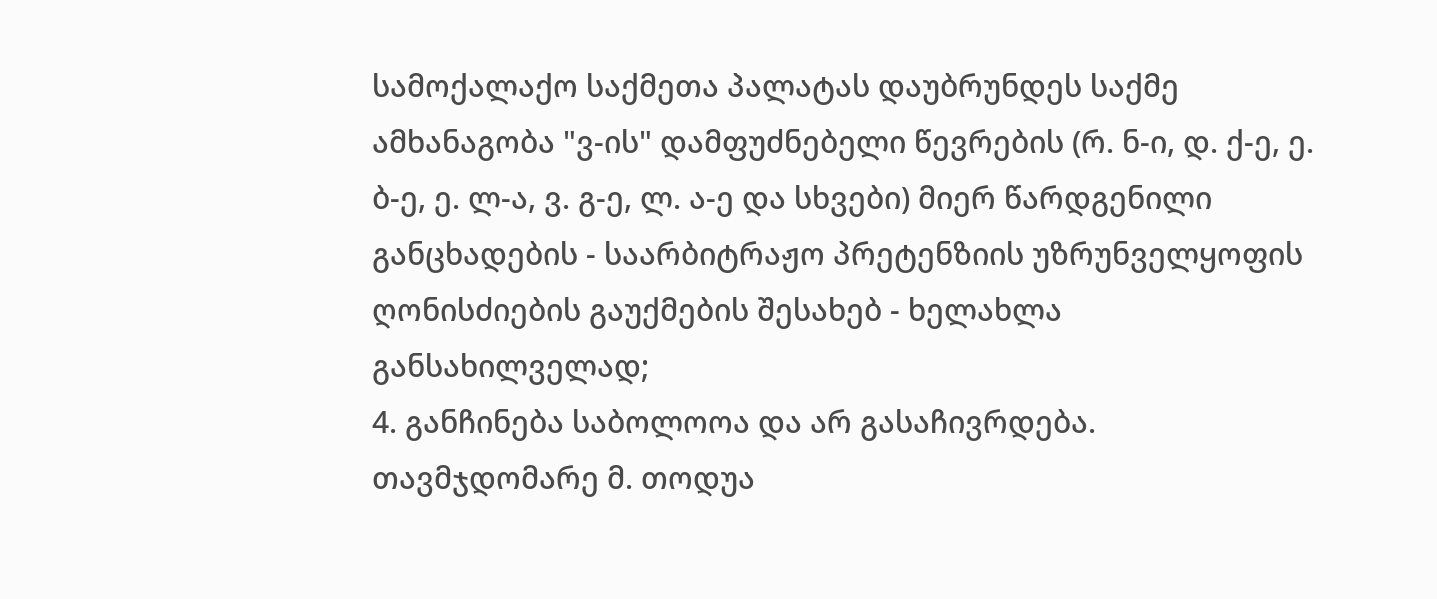სამოქალაქო საქმეთა პალატას დაუბრუნდეს საქმე ამხანაგობა "ვ-ის" დამფუძნებელი წევრების (რ. ნ-ი, დ. ქ-ე, ე. ბ-ე, ე. ლ-ა, ვ. გ-ე, ლ. ა-ე და სხვები) მიერ წარდგენილი განცხადების - საარბიტრაჟო პრეტენზიის უზრუნველყოფის ღონისძიების გაუქმების შესახებ - ხელახლა განსახილველად;
4. განჩინება საბოლოოა და არ გასაჩივრდება.
თავმჯდომარე მ. თოდუა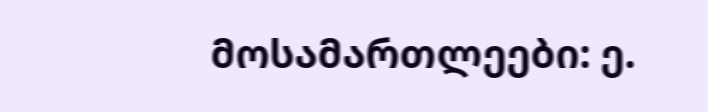მოსამართლეები: ე.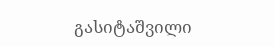გასიტაშვილი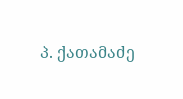პ. ქათამაძე